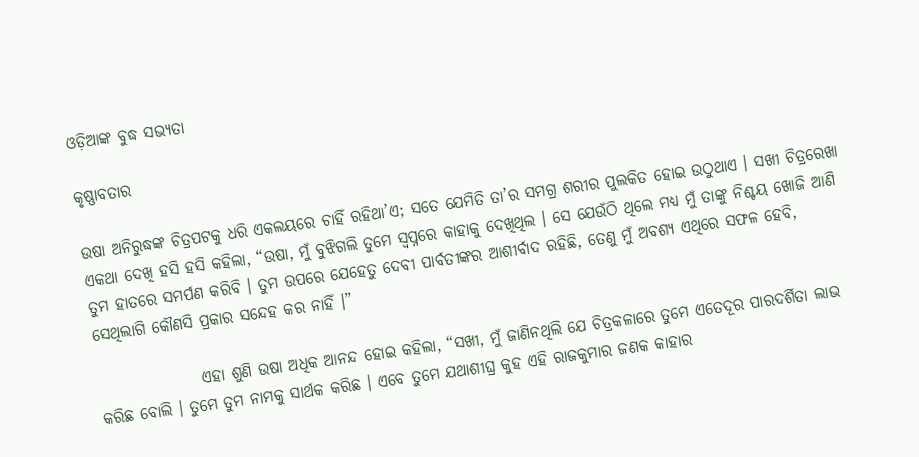ଓଡ଼ିଆଙ୍କ ବୁଦ୍ଧ ସଭ୍ୟତା

କୃଷ୍ଣାବତାର

ଉଷା ଅନିରୁଦ୍ଧଙ୍କ ଚିତ୍ରପଟକୁ ଧରି ଏକଲୟରେ ଚାହିଁ ରହିଥା’ଏ; ସତେ ଯେମିତି ତା’ର ସମଗ୍ର ଶରୀର ପୁଲକିତ ହୋଇ ଉଠୁଥାଏ । ସଖୀ ଚିତ୍ରରେଖା ଏକଥା ଦେଖି ହସି ହସି କହିଲା, “ଉଷା, ମୁଁ ବୁଝିଗଲି ତୁମେ ସ୍ୱପ୍ନରେ କାହାକୁ ଦେଖିଥିଲ । ସେ ଯେଉଁଠି ଥିଲେ ମଧ୍ୟ ମୁଁ ତାଙ୍କୁ ନିଶ୍ଚୟ ଖୋଜି ଆଣି ତୁମ ହାତରେ ସମର୍ପଣ କରିବି । ତୁମ ଉପରେ ଯେହେତୁ ଦେବୀ ପାର୍ବତୀଙ୍କର ଆଶୀର୍ବାଦ ରହିଛି, ତେଣୁ ମୁଁ ଅବଶ୍ୟ ଏଥିରେ ସଫଳ ହେବି, ସେଥିଲାଗି କୌଣସି ପ୍ରକାର ସନ୍ଦେହ କର ନାହିଁ ।”

                ଏହା ଶୁଣି ଉଷା ଅଧିକ ଆନନ୍ଦ ହୋଇ କହିଲା, “ସଖୀ, ମୁଁ ଜାଣିନଥିଲି ଯେ ଚିତ୍ରକଳାରେ ତୁମେ ଏତେଦୂର ପାରଦର୍ଶିତା ଲାଭ କରିଛ ବୋଲି । ତୁମେ ତୁମ ନାମକୁ ସାର୍ଥକ କରିଛ । ଏବେ ତୁମେ ଯଥାଶୀଘ୍ର କୁହ ଏହି ରାଜକୁମାର ଜଣକ କାହାର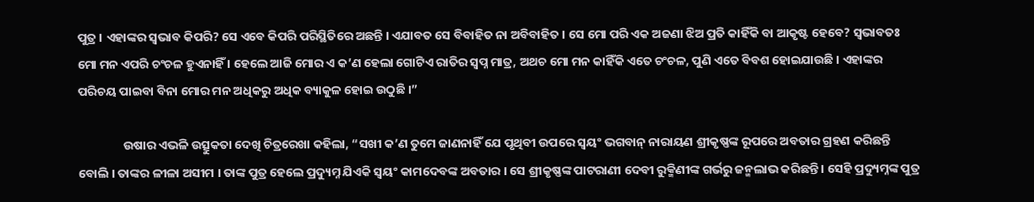ପୁତ୍ର । ଏହାଙ୍କର ସ୍ୱଭାବ କିପରି? ସେ ଏବେ କିପରି ପରିସ୍ଥିତିରେ ଅଛନ୍ତି । ଏଯାବତ ସେ ବିବାହିତ ନା ଅବିବାହିତ । ସେ ମୋ ପରି ଏକ ଅଜଣା ଝିଅ ପ୍ରତି କାହିଁକି ବା ଆକୃଷ୍ଟ ହେବେ? ସ୍ୱଭାବତଃ ମୋ ମନ ଏପରି ଚଂଚଳ ହୁଏନାହିଁ । ହେଲେ ଆଜି ମୋର ଏ କ’ଣ ହେଲା ଗୋଟିଏ ରାତିର ସ୍ୱପ୍ନ ମାତ୍ର, ଅଥଚ ମୋ ମନ କାହିଁକି ଏତେ ଚଂଚଳ, ପୁଣି ଏତେ ବିବଶ ହୋଇଯାଉଛି । ଏହାଙ୍କର ପରିଚୟ ପାଇବା ବିନା ମୋର ମନ ଅଧିକରୁ ଅଧିକ ବ୍ୟାକୁଳ ହୋଇ ଉଠୁଛି ।”

                ଉଷାର ଏଭଳି ଉତ୍ସୁକତା ଦେଖି ଚିତ୍ରରେଖା କହିଲା, “ସଖୀ କ’ଣ ତୁମେ ଜାଣନାହିଁ ଯେ ପୃଥିବୀ ଉପରେ ସ୍ୱୟଂ ଭଗବାନ୍ ନାରାୟଣ ଶ୍ରୀକୃଷ୍ଣଙ୍କ ରୂପରେ ଅବତାର ଗ୍ରହଣ କରିଛନ୍ତି ବୋଲି । ତାଙ୍କର ଳୀଳା ଅସୀମ । ତାଙ୍କ ପୁତ୍ର ହେଲେ ପ୍ରଦ୍ୟୁମ୍ନ ଯିଏକି ସ୍ୱୟଂ କାମଦେବଙ୍କ ଅବତାର । ସେ ଶ୍ରୀକୃଷ୍ଣଙ୍କ ପାଟରାଣୀ ଦେବୀ ରୁକ୍ମିଣୀଙ୍କ ଗର୍ଭରୁ ଜନ୍ମଲାଭ କରିଛନ୍ତି । ସେହି ପ୍ରଦ୍ୟୁମ୍ନଙ୍କ ପୁତ୍ର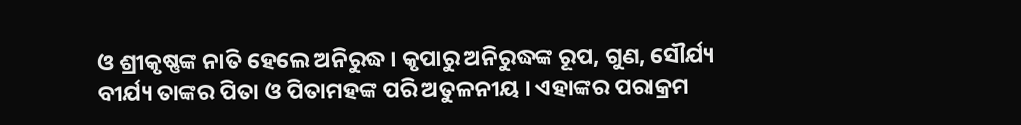ଓ ଶ୍ରୀକୃଷ୍ଣଙ୍କ ନାତି ହେଲେ ଅନିରୁଦ୍ଧ । କୃପାରୁ ଅନିରୁଦ୍ଧଙ୍କ ରୂପ, ଗୁଣ, ସୌର୍ଯ୍ୟ ବୀର୍ଯ୍ୟ ତାଙ୍କର ପିତା ଓ ପିତାମହଙ୍କ ପରି ଅତୁଳନୀୟ । ଏହାଙ୍କର ପରାକ୍ରମ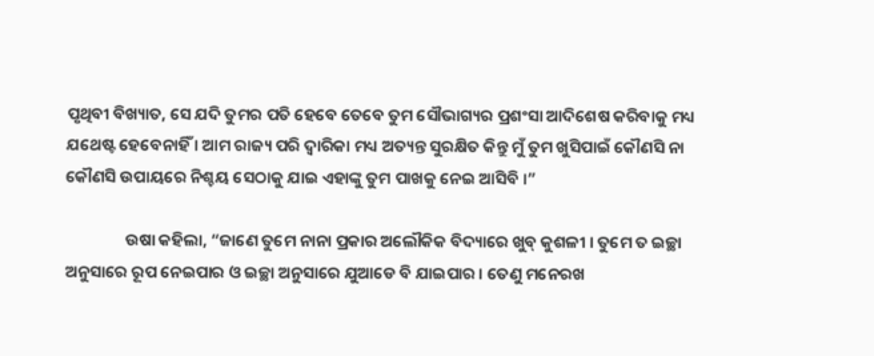ପୃଥିବୀ ବିଖ୍ୟାତ, ସେ ଯଦି ତୁମର ପତି ହେବେ ତେବେ ତୁମ ସୌଭାଗ୍ୟର ପ୍ରଶଂସା ଆଦିଶେଷ କରିବାକୁ ମଧ୍ୟ ଯଥେଷ୍ଟ ହେବେନାହିଁ । ଆମ ରାଜ୍ୟ ପରି ଦ୍ୱାରିକା ମଧ୍ୟ ଅତ୍ୟନ୍ତ ସୁରକ୍ଷିତ କିନ୍ତୁ ମୁଁ ତୁମ ଖୁସିପାଇଁ କୌଣସି ନା କୌଣସି ଉପାୟରେ ନିଶ୍ଚୟ ସେଠାକୁ ଯାଇ ଏହାଙ୍କୁ ତୁମ ପାଖକୁ ନେଇ ଆସିବି ।”

                ଉଷା କହିଲା, “ଜାଣେ ତୁମେ ନାନା ପ୍ରକାର ଅଲୌକିକ ବିଦ୍ୟାରେ ଖୁବ୍ କୁଶଳୀ । ତୁମେ ତ ଇଚ୍ଛା ଅନୁସାରେ ରୂପ ନେଇପାର ଓ ଇଚ୍ଛା ଅନୁସାରେ ଯୁଆଡେ ବି ଯାଇପାର । ତେଣୁ ମନେରଖ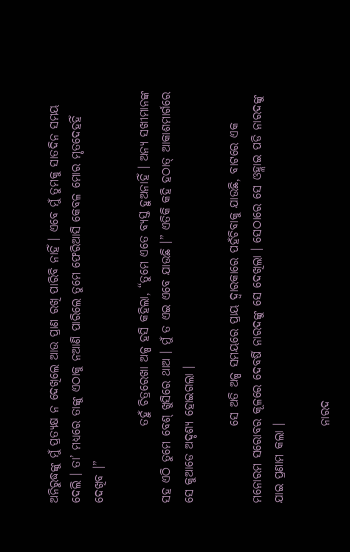ଅନିରୁଦ୍ଧଙ୍କୁ ମୁଁ ପ୍ରତ୍ୟକ୍ଷ ନ ଦେଖିଲେ ଆଉ ପ୍ରାଣ ରଖି ପାରିବି ନାହିଁ । ଏବେ ମୁଁ ତୁମକୁ ସାତଦିନ ସମୟ ଦେଲି । ତା’ ମଧ୍ୟରେ ତାଙ୍କୁ ଏଠାକୁ ନଆଣି ପାରିଲେ ତୁମେ ଫେରିଆସି କେବଳ ମୋର ମୃତଦେହହିଁ ଦେଖିବ ।”

                ତହୁଁ ଚିତ୍ରରେଖା ଅଳ୍ପ ହସି କହିଲା, “ତୁମେ ଏତେ ବ୍ୟସ୍ତ ହୁଅନାହିଁ । ଅନ୍ୟ ସଖୀମାନଙ୍କ ସହ ଏଠି ତୁମେ ବେଶ୍ ଖୁସିରେ ଥାଅ । ମୁଁ ତ ଏଇ ଏବେ ଯାଉଛି ।” ଏତିକି କହି ହଠାତ୍ ଆକାଶମାର୍ଗରେ ସେ କୁଆଡେ ଅଦୃଶ୍ୟ ହୋଇଗଲା ।

                ସେ ଅତି ଅଳ୍ପ ସମୟରେ ପ୍ରାୟ ଦ୍ୱାରକାରେ ପହଁଚିବାକୁ ଯାଉଛି, ବାଟରେ ଏକ ମନୋରମ ସରୋବର କୂଳରେ ଦେବର୍ଷି ନାରଦଙ୍କୁ ସେ ଦେଖିଲା । ସେଠାରେ ସେ ଓହ୍ଲାଇ ପଡି ନାରଦଙ୍କୁ ଯାଇ ପ୍ରଣାମ କଲା ।

                ନାରଦ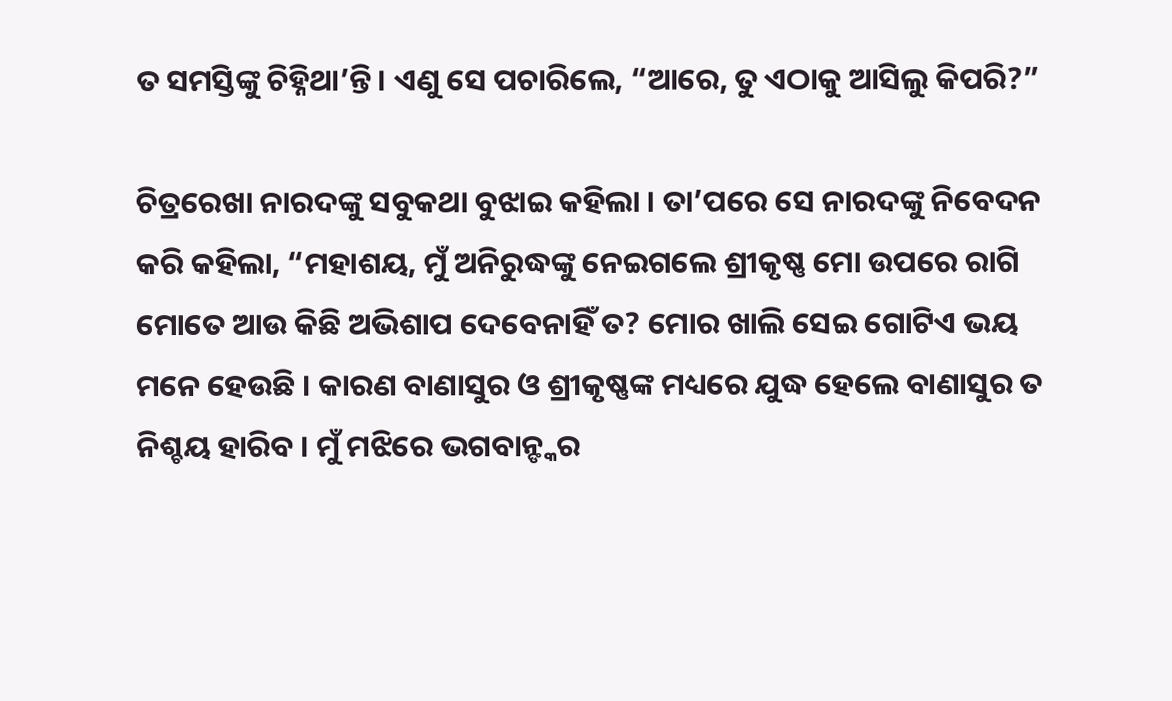ତ ସମସ୍ତିଙ୍କୁ ଚିହ୍ନିଥା’ନ୍ତି । ଏଣୁ ସେ ପଚାରିଲେ, “ଆରେ, ତୁ ଏଠାକୁ ଆସିଲୁ କିପରି?”

ଚିତ୍ରରେଖା ନାରଦଙ୍କୁ ସବୁକଥା ବୁଝାଇ କହିଲା । ତା’ପରେ ସେ ନାରଦଙ୍କୁ ନିବେଦନ କରି କହିଲା, “ମହାଶୟ, ମୁଁ ଅନିରୁଦ୍ଧଙ୍କୁ ନେଇଗଲେ ଶ୍ରୀକୃଷ୍ଣ ମୋ ଉପରେ ରାଗି ମୋତେ ଆଉ କିଛି ଅଭିଶାପ ଦେବେନାହିଁ ତ? ମୋର ଖାଲି ସେଇ ଗୋଟିଏ ଭୟ ମନେ ହେଉଛି । କାରଣ ବାଣାସୁର ଓ ଶ୍ରୀକୃଷ୍ଣଙ୍କ ମଧ୍ୟରେ ଯୁଦ୍ଧ ହେଲେ ବାଣାସୁର ତ ନିଶ୍ଚୟ ହାରିବ । ମୁଁ ମଝିରେ ଭଗବାନ୍ଙ୍କର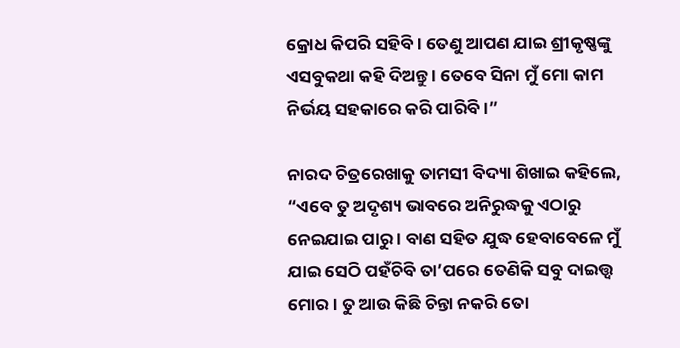କ୍ରୋଧ କିପରି ସହିବି । ତେଣୁ ଆପଣ ଯାଇ ଶ୍ରୀକୃଷ୍ଣଙ୍କୁ ଏସବୁକଥା କହି ଦିଅନ୍ତୁ । ତେବେ ସିନା ମୁଁ ମୋ କାମ ନିର୍ଭୟ ସହକାରେ କରି ପାରିବି ।”

ନାରଦ ଚିତ୍ରରେଖାକୁ ତାମସୀ ବିଦ୍ୟା ଶିଖାଇ କହିଲେ, “ଏବେ ତୁ ଅଦୃଶ୍ୟ ଭାବରେ ଅନିରୁଦ୍ଧକୁ ଏଠାରୁ ନେଇଯାଇ ପାରୁ । ବାଣ ସହିତ ଯୁଦ୍ଧ ହେବାବେଳେ ମୁଁ ଯାଇ ସେଠି ପହଁଚିବି ତା’ପରେ ତେଣିକି ସବୁ ଦାଇତ୍ତ୍ଵ ମୋର । ତୁ ଆଉ କିଛି ଚିନ୍ତା ନକରି ତୋ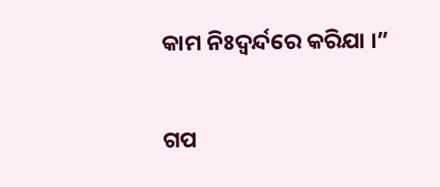କାମ ନିଃଦ୍ୱର୍ନ୍ଦରେ କରିଯା ।”


ଗପ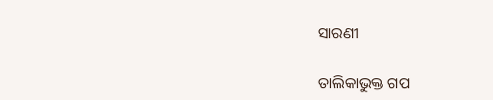ସାରଣୀ

ତାଲିକାଭୁକ୍ତ ଗପ